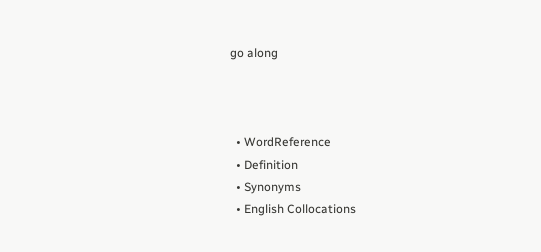go along



  • WordReference
  • Definition
  • Synonyms
  • English Collocations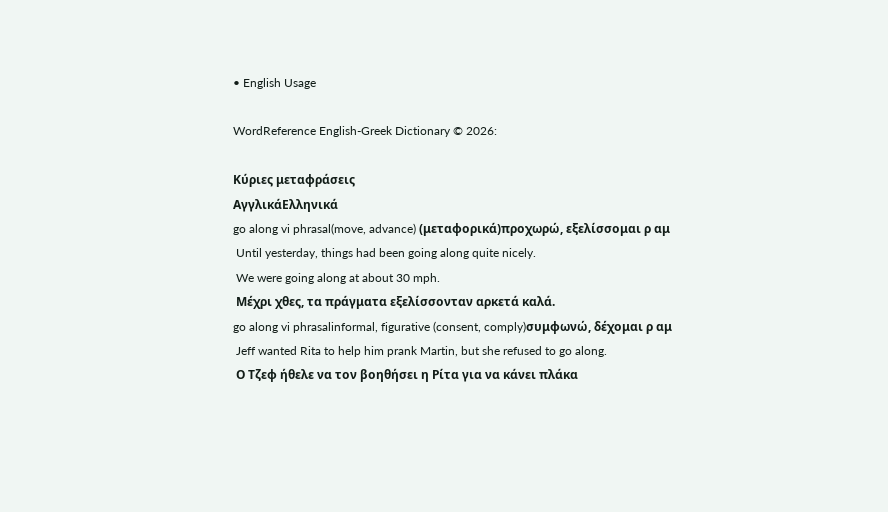• English Usage

WordReference English-Greek Dictionary © 2026:

Κύριες μεταφράσεις
ΑγγλικάΕλληνικά
go along vi phrasal(move, advance) (μεταφορικά)προχωρώ, εξελίσσομαι ρ αμ
 Until yesterday, things had been going along quite nicely.
 We were going along at about 30 mph.
 Μέχρι χθες, τα πράγματα εξελίσσονταν αρκετά καλά.
go along vi phrasalinformal, figurative (consent, comply)συμφωνώ, δέχομαι ρ αμ
 Jeff wanted Rita to help him prank Martin, but she refused to go along.
 Ο Τζεφ ήθελε να τον βοηθήσει η Ρίτα για να κάνει πλάκα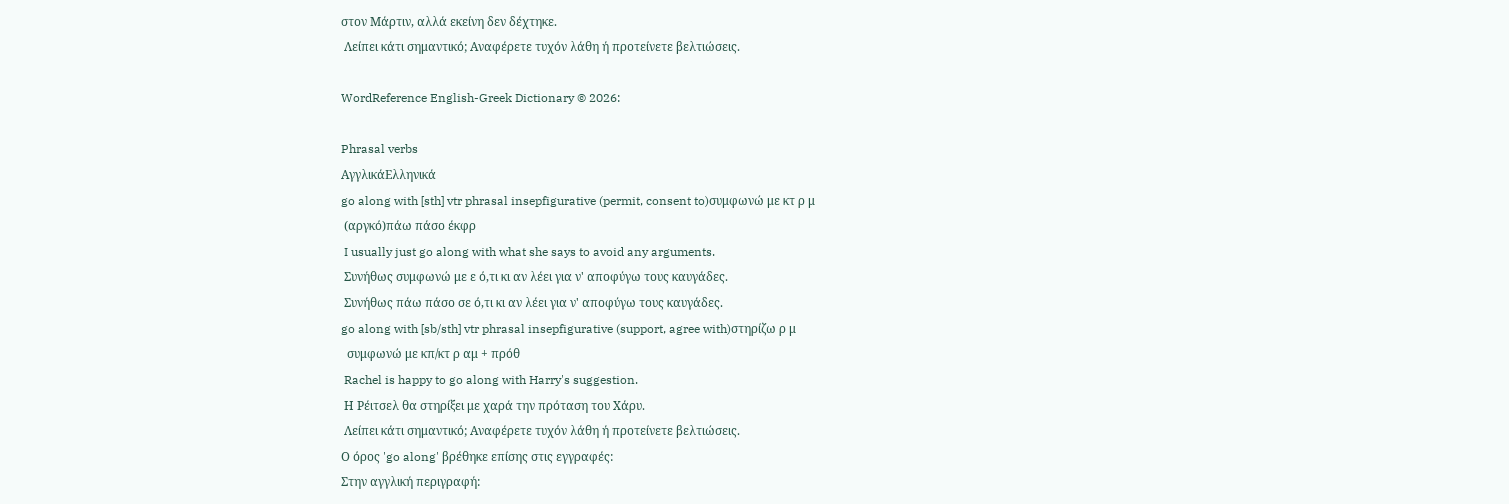στον Μάρτιν, αλλά εκείνη δεν δέχτηκε.
 Λείπει κάτι σημαντικό; Αναφέρετε τυχόν λάθη ή προτείνετε βελτιώσεις.

WordReference English-Greek Dictionary © 2026:

Phrasal verbs
ΑγγλικάΕλληνικά
go along with [sth] vtr phrasal insepfigurative (permit, consent to)συμφωνώ με κτ ρ μ
 (αργκό)πάω πάσο έκφρ
 I usually just go along with what she says to avoid any arguments.
 Συνήθως συμφωνώ με ε ό,τι κι αν λέει για ν' αποφύγω τους καυγάδες.
 Συνήθως πάω πάσο σε ό,τι κι αν λέει για ν' αποφύγω τους καυγάδες.
go along with [sb/sth] vtr phrasal insepfigurative (support, agree with)στηρίζω ρ μ
  συμφωνώ με κπ/κτ ρ αμ + πρόθ
 Rachel is happy to go along with Harry's suggestion.
 Η Ρέιτσελ θα στηρίξει με χαρά την πρόταση του Χάρυ.
 Λείπει κάτι σημαντικό; Αναφέρετε τυχόν λάθη ή προτείνετε βελτιώσεις.
Ο όρος 'go along' βρέθηκε επίσης στις εγγραφές:
Στην αγγλική περιγραφή: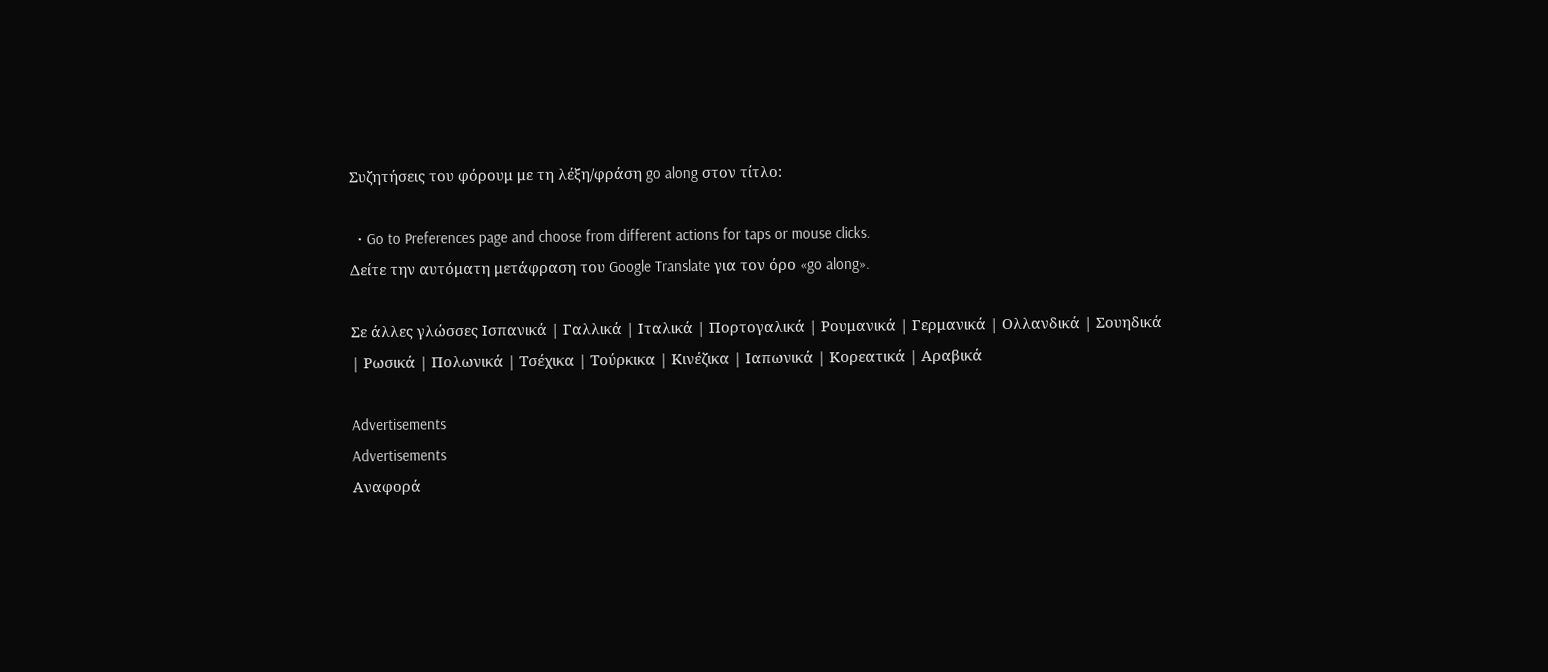Συζητήσεις του φόρουμ με τη λέξη/φράση go along στον τίτλο:

  • Go to Preferences page and choose from different actions for taps or mouse clicks.
Δείτε την αυτόματη μετάφραση του Google Translate για τον όρο «go along».

Σε άλλες γλώσσες Ισπανικά | Γαλλικά | Ιταλικά | Πορτογαλικά | Ρουμανικά | Γερμανικά | Ολλανδικά | Σουηδικά | Ρωσικά | Πολωνικά | Τσέχικα | Τούρκικα | Κινέζικα | Ιαπωνικά | Κορεατικά | Αραβικά

Advertisements
Advertisements
Αναφορά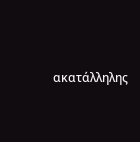ακατάλληλης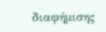διαφήμισης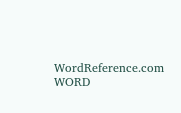WordReference.com
WORD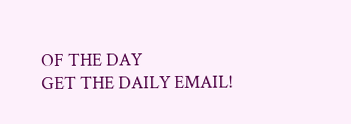OF THE DAY
GET THE DAILY EMAIL!